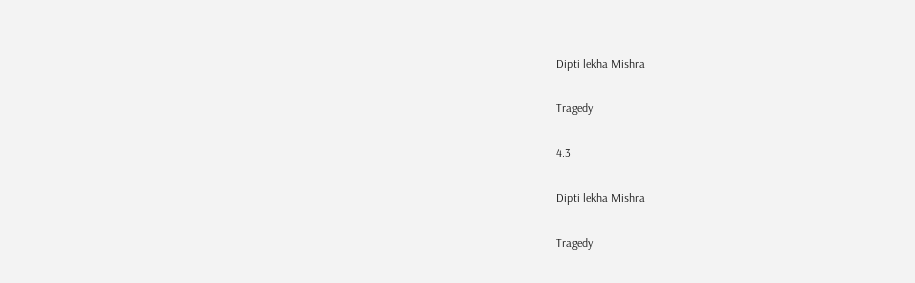Dipti lekha Mishra

Tragedy

4.3

Dipti lekha Mishra

Tragedy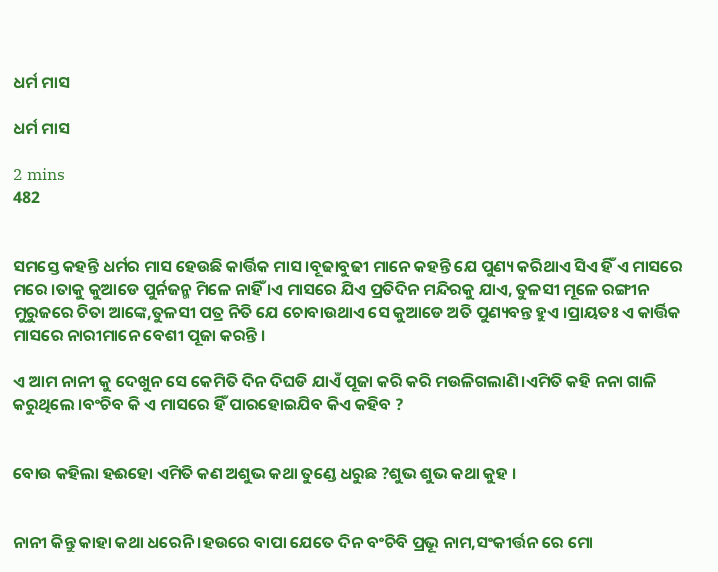ଧର୍ମ ମାସ

ଧର୍ମ ମାସ

2 mins
482


ସମସ୍ତେ କହନ୍ତି ଧର୍ମର ମାସ ହେଉଛି କାର୍ତ୍ତିକ ମାସ ।ବୂଢାବୁଢୀ ମାନେ କହନ୍ତି ଯେ ପୁଣ୍ୟ କରିଥାଏ ସିଏ ହିଁ ଏ ମାସରେ ମରେ ।ତାକୁ କୁଆଡେ ପୁର୍ନଜନ୍ମ ମିଳେ ନାହିଁ ।ଏ ମାସରେ ଯିଏ ପ୍ରତିଦିନ ମନ୍ଦିରକୁ ଯାଏ, ତୁଳସୀ ମୂଳେ ରଙ୍ଗୀନ ମୁରୁଜରେ ଚିତା ଆଙ୍କେ,ତୁଳସୀ ପତ୍ର ନିତି ଯେ ଚୋବାଉଥାଏ ସେ କୁଆଡେ ଅତି ପୁଣ୍ୟବନ୍ତ ହୁଏ ।ପ୍ରାୟତଃ ଏ କାର୍ତ୍ତିକ ମାସରେ ନାରୀମାନେ ବେଶୀ ପୂଜା କରନ୍ତି ।

ଏ ଆମ ନାନୀ କୁ ଦେଖୁନ ସେ କେମିତି ଦିନ ଦିଘଡି ଯାଏଁ ପୂଜା କରି କରି ମଉଳିଗଲାଣି।ଏମିତି କହି ନନା ଗାଳି କରୁଥିଲେ ।ବଂଚିବ କି ଏ ମାସରେ ହିଁ ପାରହୋଇଯିବ କିଏ କହିବ ?


ବୋଉ କହିଲା ହଈହୋ ଏମିତି କଣ ଅଶୁଭ କଥା ତୁଣ୍ଡେ ଧରୁଛ ?ଶୁଭ ଶୁଭ କଥା କୁହ ।


ନାନୀ କିନ୍ତୁ କାହା କଥା ଧରେନି ।ହଉରେ ବାପା ଯେତେ ଦିନ ବଂଚିବି ପ୍ରଭୂ ନାମ,ସଂକୀର୍ତ୍ତନ ରେ ମୋ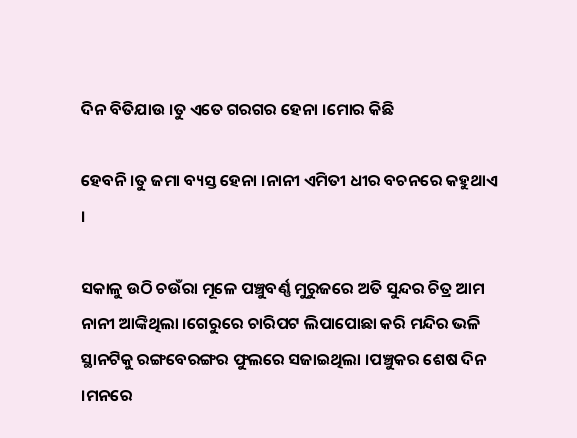ଦିନ ବିତିଯାଉ ।ତୁ ଏତେ ଗରଗର ହେନା ।ମୋର କିଛି

ହେବନି ।ତୁ ଜମା ବ୍ୟସ୍ତ ହେନା ।ନାନୀ ଏମିତୀ ଧୀର ବଚନରେ କହୁଥାଏ ।

ସକାଳୁ ଉଠି ଚଉଁରା ମୂଳେ ପଞ୍ଚୁବର୍ଣ୍ଣ ମୁରୁଜରେ ଅତି ସୁନ୍ଦର ଚିତ୍ର ଆମ ନାନୀ ଆଙ୍କିଥିଲା ।ଗେରୁରେ ଚାରିପଟ ଲିପାପୋଛା କରି ମନ୍ଦିର ଭଳି ସ୍ଥାନଟିକୁ ରଙ୍ଗବେରଙ୍ଗର ଫୁଲରେ ସଜାଇଥିଲା ।ପଞ୍ଚୁକର ଶେଷ ଦିନ ।ମନରେ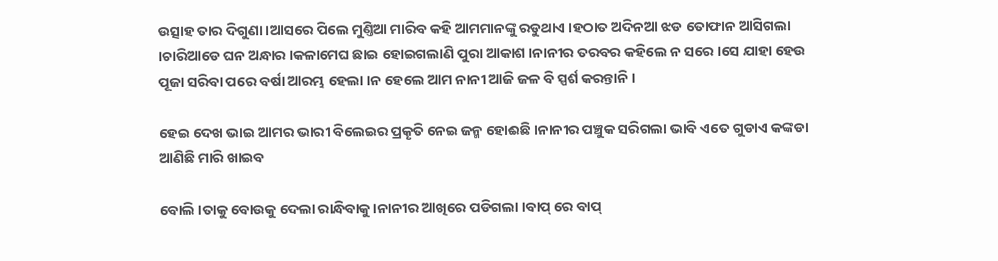ଉତ୍ସାହ ତାର ଦିଗୁଣା ।ଆସରେ ପିଲେ ମୁଣ୍ତିଆ ମାରିବ କହି ଆମମାନଙ୍କୁ ରଡୁଥାଏ ।ହଠାତ ଅଦିନଆ ଝଡ ତୋଫାନ ଆସିଗଲା ।ଚାରିଆଡେ ଘନ ଅନ୍ଧାର ।କଳାମେଘ ଛାଇ ହୋଇଗଲାଣି ପୁରା ଆକାଶ ।ନାନୀର ତରବର କହିଲେ ନ ସରେ ।ସେ ଯାହା ହେଉ ପୂଜା ସରିବା ପରେ ବର୍ଷା ଆରମ୍ଭ ହେଲା ।ନ ହେଲେ ଆମ ନାନୀ ଆଜି ଜଳ ବି ସ୍ପର୍ଶ କରନ୍ତାନି ।

ହେଇ ଦେଖ ଭାଇ ଆମର ଭାରୀ ବିଲେଇର ପ୍ରକୄତି ନେଇ ଜନ୍ମ ହୋଈଛି ।ନାନୀର ପଞ୍ଚୁକ ସରିଗଲା ଭାବି ଏତେ ଗୁଡାଏ କଙ୍କଡା ଆଣିଛି ମାରି ଖାଇବ

ବୋଲି ।ତାକୁ ବୋଉକୁ ଦେଲା ରାନ୍ଧିବାକୁ ।ନାନୀର ଆଖିରେ ପଡିଗଲା ।ବାପ୍ ରେ ବାପ୍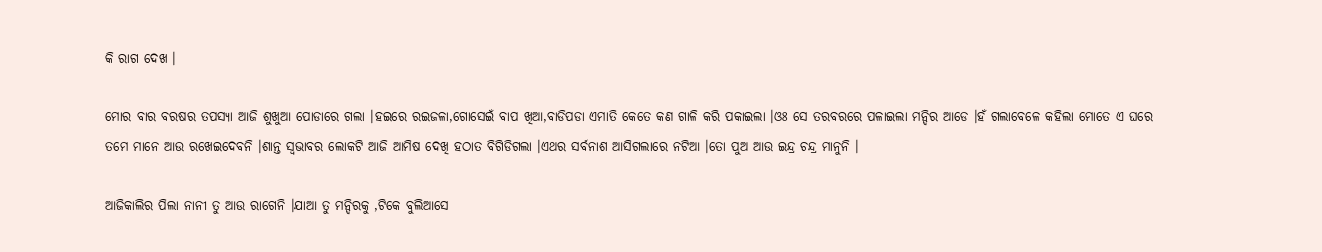କି ରାଗ ଦେଖ ।

ମୋର ବାର ବରଷର ତପସ୍ୟା ଆଜି ଶୁଖୁଆ ପୋଡାରେ ଗଲା ।ହଇରେ ରଇଜଳା,ଗୋସେଇଁ ବାପ ଖିଆ,ବାଡିପଡା ଏମାତି କେତେ କଣ ଗାଳି କରି ପକାଇଲା ।ଓଃ ସେ ତରବରରେ ପଳାଇଲା ମନ୍ଦିର ଆଡେ ।ହଁ ଗଲାବେଳେ କହିଲା ମୋତେ ଏ ଘରେ ତମେ ମାନେ ଆଉ ରଖେଇଦେବନି ।ଶାନ୍ତ ସ୍ବଭାବର ଲୋକଟି ଆଜି ଆମିଷ ଦେଖି ହଠାତ ବିଗିଡିଗଲା ।ଏଥର ସର୍ବନାଶ ଆସିଗଲାରେ ନଟିଆ ।ତୋ ପୁଅ ଆଉ ଇନ୍ଦ୍ର ଚନ୍ଦ୍ର ମାନୁନି ।

ଆଜିକାଲିର ପିଲା ନାନୀ ତୁ ଆଉ ରାଗେନି ।ଯାଆ ତୁ ମନ୍ଦିରକୁ ,ଟିକେ ବୁଲିଆସେ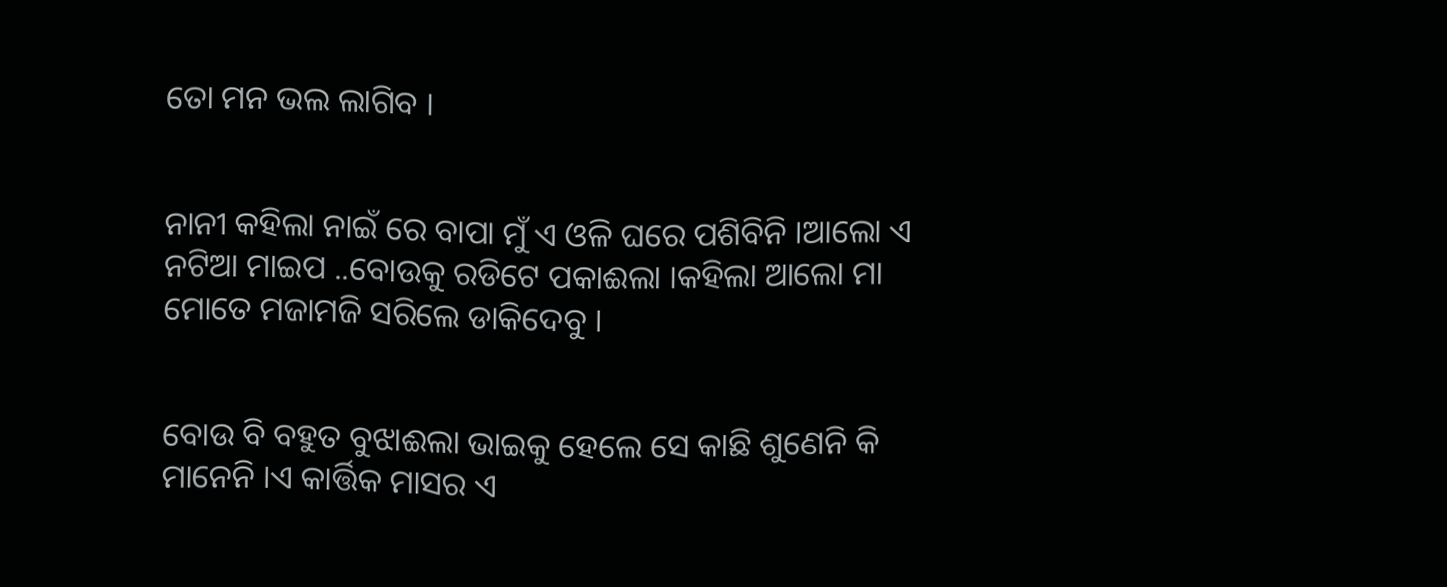ତୋ ମନ ଭଲ ଲାଗିବ ।


ନାନୀ କହିଲା ନାଇଁ ରେ ବାପା ମୁଁ ଏ ଓଳି ଘରେ ପଶିବିନି ।ଆଲୋ ଏ ନଟିଆ ମାଇପ ..ବୋଉକୁ ରଡିଟେ ପକାଈଲା ।କହିଲା ଆଲୋ ମା ମୋତେ ମଜାମଜି ସରିଲେ ଡାକିଦେବୁ ।


ବୋଉ ବି ବହୁତ ବୁଝାଈଲା ଭାଇକୁ ହେଲେ ସେ କାଛି ଶୁଣେନି କି ମାନେନି ।ଏ କାର୍ତ୍ତିକ ମାସର ଏ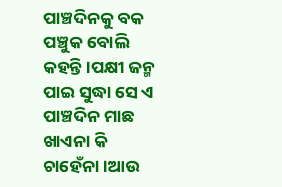ପାଞ୍ଚଦିନକୁ ବକ ପଞ୍ଚୁକ ବୋଲି କହନ୍ତି ।ପକ୍ଷୀ ଜନ୍ମ ପାଇ ସୁଦ୍ଧା ସେ ଏ ପାଞ୍ଚଦିନ ମାଛ ଖାଏନା କି ଚାହେଁନା ।ଆଉ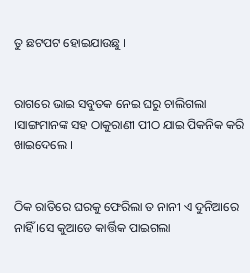ତୁ ଛଟପଟ ହୋଇଯାଉଛୁ ।


ରାଗରେ ଭାଇ ସବୁତକ ନେଇ ଘରୁ ଚାଲିଗଲା ।ସାଙ୍ଗମାନଙ୍କ ସହ ଠାକୁରାଣୀ ପୀଠ ଯାଇ ପିକନିକ କରି ଖାଇଦେଲେ ।


ଠିକ ରାତିରେ ଘରକୁ ଫେରିଲା ତ ନାନୀ ଏ ଦୁନିଆରେ ନାହିଁ ।ସେ କୁଆଡେ କାର୍ତ୍ତିକ ପାଇଗଲା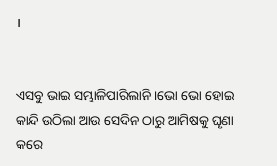।


ଏସବୁ ଭାଇ ସମ୍ଭାଳିପାରିଲାନି ।ଭୋ ଭୋ ହୋଇ କାନ୍ଦି ଉଠିଲା ଆଉ ସେଦିନ ଠାରୁ ଆମିଷକୁ ଘୄଣା କରେ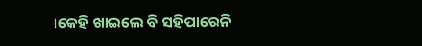।କେହି ଖାଇଲେ ବି ସହିପାରେନି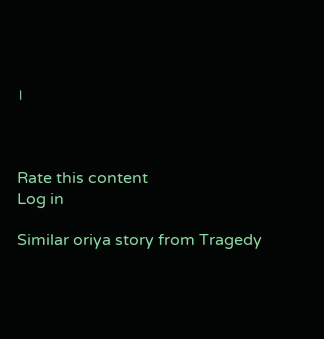।



Rate this content
Log in

Similar oriya story from Tragedy